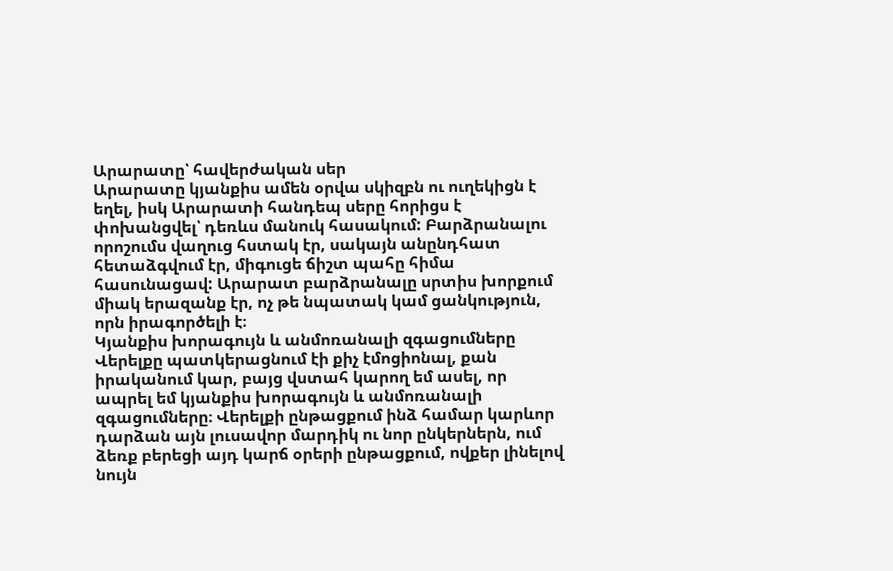Արարատը՝ հավերժական սեր
Արարատը կյանքիս ամեն օրվա սկիզբն ու ուղեկիցն է եղել, իսկ Արարատի հանդեպ սերը հորիցս է փոխանցվել՝ դեռևս մանուկ հասակում: Բարձրանալու որոշումս վաղուց հստակ էր, սակայն անընդհատ հետաձգվում էր, միգուցե ճիշտ պահը հիմա հասունացավ: Արարատ բարձրանալը սրտիս խորքում միակ երազանք էր, ոչ թե նպատակ կամ ցանկություն, որն իրագործելի է։
Կյանքիս խորագույն և անմոռանալի զգացումները
Վերելքը պատկերացնում էի քիչ էմոցիոնալ, քան իրականում կար, բայց վստահ կարող եմ ասել, որ ապրել եմ կյանքիս խորագույն և անմոռանալի զգացումները։ Վերելքի ընթացքում ինձ համար կարևոր դարձան այն լուսավոր մարդիկ ու նոր ընկերներն, ում ձեռք բերեցի այդ կարճ օրերի ընթացքում, ովքեր լինելով նույն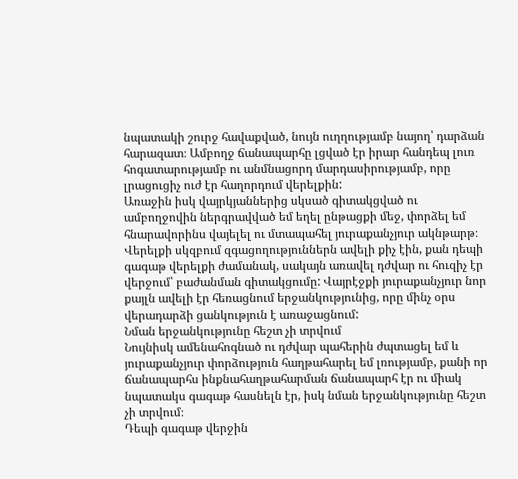նպատակի շուրջ հավաքված, նույն ուղղությամբ նայող՝ դարձան հարազատ։ Ամբողջ ճանապարհը լցված էր իրար հանդեպ լուռ հոգատարությամբ ու անմնացորդ մարդասիրությամբ, որը լրացուցիչ ուժ էր հաղորդում վերելքին:
Առաջին իսկ վայրկյաններից սկսած գիտակցված ու ամբողջովին ներգրավված եմ եղել ընթացքի մեջ, փորձել եմ հնարավորինս վայելել ու մտապահել յուրաքանչյուր ակնթարթ։ Վերելքի սկզբում զգացողություններն ավելի քիչ էին, քան դեպի գագաթ վերելքի ժամանակ, սակայն առավել դժվար ու հուզիչ էր վերջում՝ բաժանման գիտակցումը: Վայրէջքի յուրաքանչյուր նոր քայլն ավելի էր հեռացնում երջանկությունից, որը մինչ օրս վերադարձի ցանկություն է առաջացնում:
Նման երջանկությունը հեշտ չի տրվում
Նույնիսկ ամենահոգնած ու դժվար պահերին ժպտացել եմ և յուրաքանչյուր փորձություն հաղթահարել եմ լռությամբ, քանի որ ճանապարհս ինքնահաղթահարման ճանապարհ էր ու միակ նպատակս գագաթ հասնելն էր, իսկ նման երջանկությունը հեշտ չի տրվում։
Դեպի գագաթ վերջին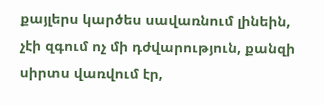քայլերս կարծես սավառնում լինեին, չէի զգում ոչ մի դժվարություն, քանզի սիրտս վառվում էր,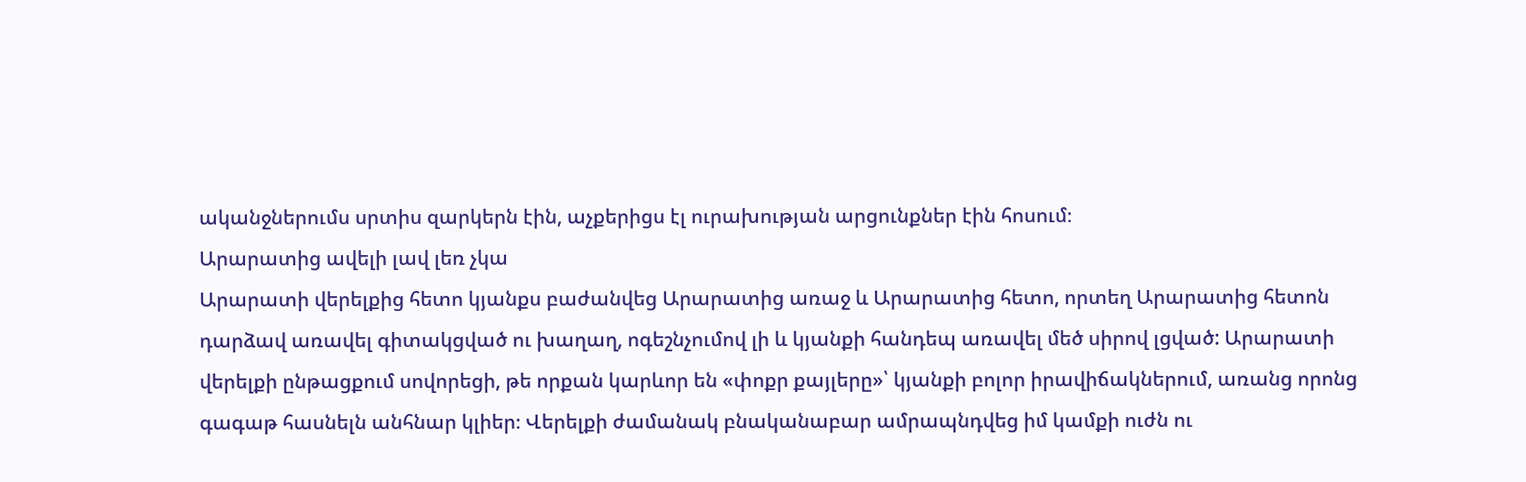ականջներումս սրտիս զարկերն էին, աչքերիցս էլ ուրախության արցունքներ էին հոսում։
Արարատից ավելի լավ լեռ չկա
Արարատի վերելքից հետո կյանքս բաժանվեց Արարատից առաջ և Արարատից հետո, որտեղ Արարատից հետոն դարձավ առավել գիտակցված ու խաղաղ, ոգեշնչումով լի և կյանքի հանդեպ առավել մեծ սիրով լցված: Արարատի վերելքի ընթացքում սովորեցի, թե որքան կարևոր են «փոքր քայլերը»՝ կյանքի բոլոր իրավիճակներում, առանց որոնց գագաթ հասնելն անհնար կլիեր։ Վերելքի ժամանակ բնականաբար ամրապնդվեց իմ կամքի ուժն ու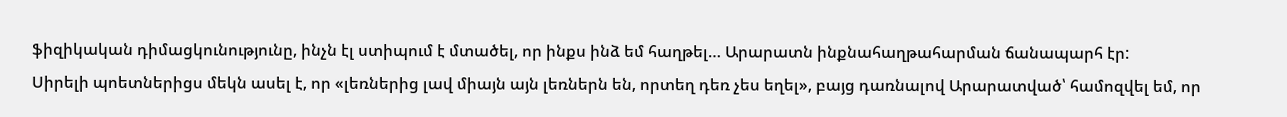ֆիզիկական դիմացկունությունը, ինչն էլ ստիպում է մտածել, որ ինքս ինձ եմ հաղթել… Արարատն ինքնահաղթահարման ճանապարհ էր:
Սիրելի պոետներիցս մեկն ասել է, որ «լեռներից լավ միայն այն լեռներն են, որտեղ դեռ չես եղել», բայց դառնալով Արարատված՝ համոզվել եմ, որ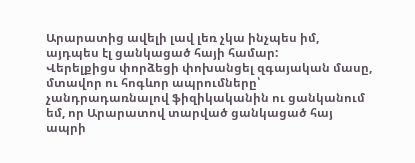Արարատից ավելի լավ լեռ չկա ինչպես իմ, այդպես էլ ցանկացած հայի համար:
Վերելքիցս փորձեցի փոխանցել զգայական մասը, մտավոր ու հոգևոր ապրումները՝ չանդրադառնալով ֆիզիկականին ու ցանկանում եմ, որ Արարատով տարված ցանկացած հայ ապրի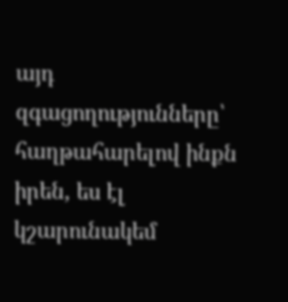այդ զգացողությունները՝ հաղթահարելով ինքն իրեն, ես էլ կշարունակեմ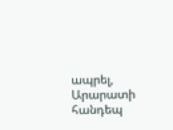ապրել, Արարատի հանդեպ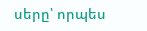սերը՝ որպես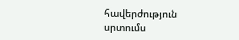հավերժություն սրտումս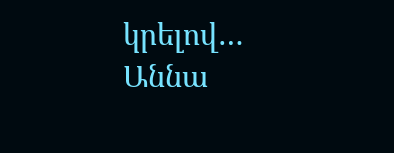կրելով…
Աննա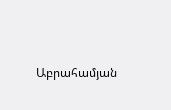Աբրահամյան